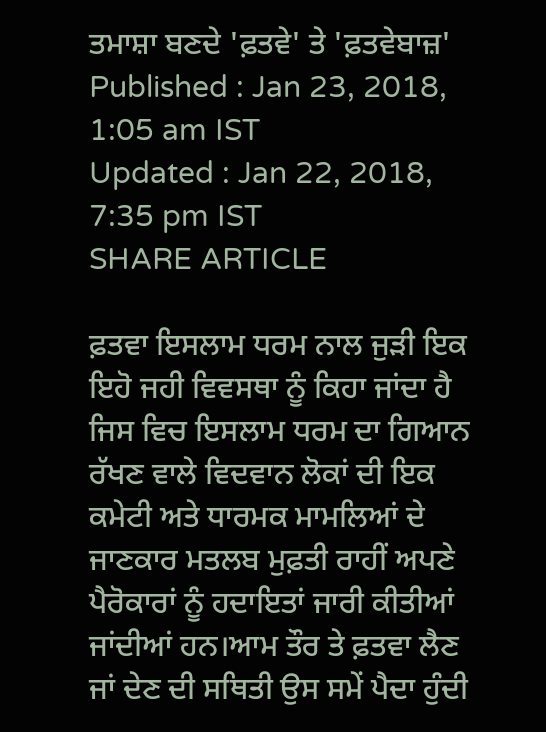ਤਮਾਸ਼ਾ ਬਣਦੇ 'ਫ਼ਤਵੇ' ਤੇ 'ਫ਼ਤਵੇਬਾਜ਼'
Published : Jan 23, 2018, 1:05 am IST
Updated : Jan 22, 2018, 7:35 pm IST
SHARE ARTICLE

ਫ਼ਤਵਾ ਇਸਲਾਮ ਧਰਮ ਨਾਲ ਜੁੜੀ ਇਕ ਇਹੋ ਜਹੀ ਵਿਵਸਥਾ ਨੂੰ ਕਿਹਾ ਜਾਂਦਾ ਹੈ ਜਿਸ ਵਿਚ ਇਸਲਾਮ ਧਰਮ ਦਾ ਗਿਆਨ ਰੱਖਣ ਵਾਲੇ ਵਿਦਵਾਨ ਲੋਕਾਂ ਦੀ ਇਕ ਕਮੇਟੀ ਅਤੇ ਧਾਰਮਕ ਮਾਮਲਿਆਂ ਦੇ ਜਾਣਕਾਰ ਮਤਲਬ ਮੁਫ਼ਤੀ ਰਾਹੀਂ ਅਪਣੇ ਪੈਰੋਕਾਰਾਂ ਨੂੰ ਹਦਾਇਤਾਂ ਜਾਰੀ ਕੀਤੀਆਂ ਜਾਂਦੀਆਂ ਹਨ।ਆਮ ਤੌਰ ਤੇ ਫ਼ਤਵਾ ਲੈਣ ਜਾਂ ਦੇਣ ਦੀ ਸਥਿਤੀ ਉਸ ਸਮੇਂ ਪੈਦਾ ਹੁੰਦੀ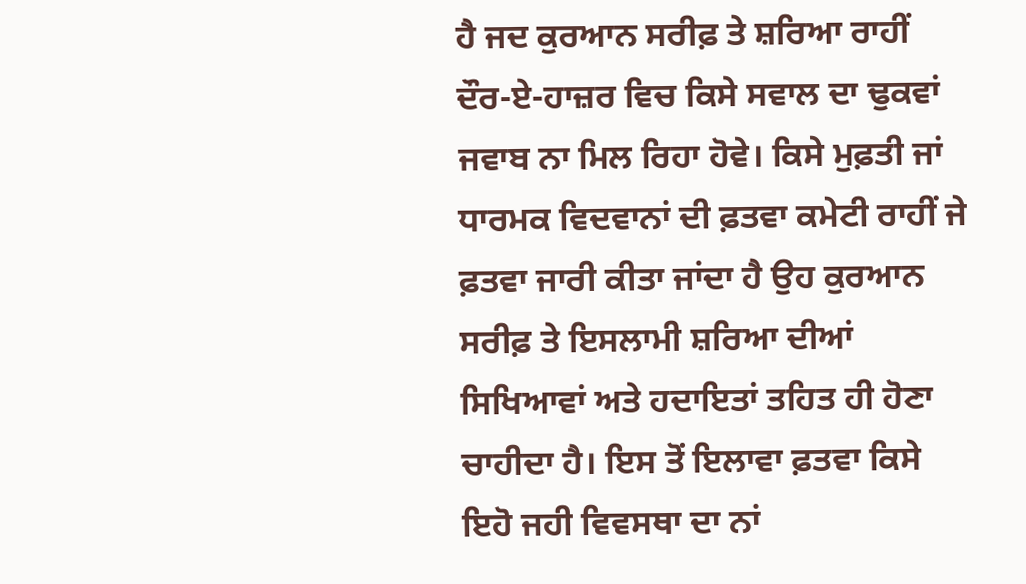ਹੈ ਜਦ ਕੁਰਆਨ ਸਰੀਫ਼ ਤੇ ਸ਼ਰਿਆ ਰਾਹੀਂ ਦੌਰ-ਏ-ਹਾਜ਼ਰ ਵਿਚ ਕਿਸੇ ਸਵਾਲ ਦਾ ਢੁਕਵਾਂ ਜਵਾਬ ਨਾ ਮਿਲ ਰਿਹਾ ਹੋਵੇ। ਕਿਸੇ ਮੁਫ਼ਤੀ ਜਾਂ ਧਾਰਮਕ ਵਿਦਵਾਨਾਂ ਦੀ ਫ਼ਤਵਾ ਕਮੇਟੀ ਰਾਹੀਂ ਜੇ ਫ਼ਤਵਾ ਜਾਰੀ ਕੀਤਾ ਜਾਂਦਾ ਹੈ ਉਹ ਕੁਰਆਨ ਸਰੀਫ਼ ਤੇ ਇਸਲਾਮੀ ਸ਼ਰਿਆ ਦੀਆਂ ਸਿਖਿਆਵਾਂ ਅਤੇ ਹਦਾਇਤਾਂ ਤਹਿਤ ਹੀ ਹੋਣਾ ਚਾਹੀਦਾ ਹੈ। ਇਸ ਤੋਂ ਇਲਾਵਾ ਫ਼ਤਵਾ ਕਿਸੇ ਇਹੋ ਜਹੀ ਵਿਵਸਥਾ ਦਾ ਨਾਂ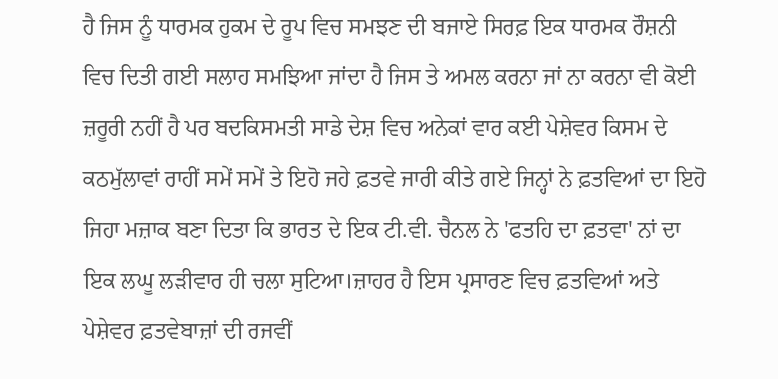ਹੈ ਜਿਸ ਨੂੰ ਧਾਰਮਕ ਹੁਕਮ ਦੇ ਰੂਪ ਵਿਚ ਸਮਝਣ ਦੀ ਬਜਾਏ ਸਿਰਫ਼ ਇਕ ਧਾਰਮਕ ਰੌਸ਼ਨੀ ਵਿਚ ਦਿਤੀ ਗਈ ਸਲਾਹ ਸਮਝਿਆ ਜਾਂਦਾ ਹੈ ਜਿਸ ਤੇ ਅਮਲ ਕਰਨਾ ਜਾਂ ਨਾ ਕਰਨਾ ਵੀ ਕੋਈ ਜ਼ਰੂਰੀ ਨਹੀਂ ਹੈ ਪਰ ਬਦਕਿਸਮਤੀ ਸਾਡੇ ਦੇਸ਼ ਵਿਚ ਅਨੇਕਾਂ ਵਾਰ ਕਈ ਪੇਸ਼ੇਵਰ ਕਿਸਮ ਦੇ ਕਠਮੁੱਲਾਵਾਂ ਰਾਹੀਂ ਸਮੇਂ ਸਮੇਂ ਤੇ ਇਹੋ ਜਹੇ ਫ਼ਤਵੇ ਜਾਰੀ ਕੀਤੇ ਗਏ ਜਿਨ੍ਹਾਂ ਨੇ ਫ਼ਤਵਿਆਂ ਦਾ ਇਹੋ ਜਿਹਾ ਮਜ਼ਾਕ ਬਣਾ ਦਿਤਾ ਕਿ ਭਾਰਤ ਦੇ ਇਕ ਟੀ.ਵੀ. ਚੈਨਲ ਨੇ 'ਫਤਹਿ ਦਾ ਫ਼ਤਵਾ' ਨਾਂ ਦਾ ਇਕ ਲਘੂ ਲੜੀਵਾਰ ਹੀ ਚਲਾ ਸੁਟਿਆ।ਜ਼ਾਹਰ ਹੈ ਇਸ ਪ੍ਰਸਾਰਣ ਵਿਚ ਫ਼ਤਵਿਆਂ ਅਤੇ ਪੇਸ਼ੇਵਰ ਫ਼ਤਵੇਬਾਜ਼ਾਂ ਦੀ ਰਜਵੀਂ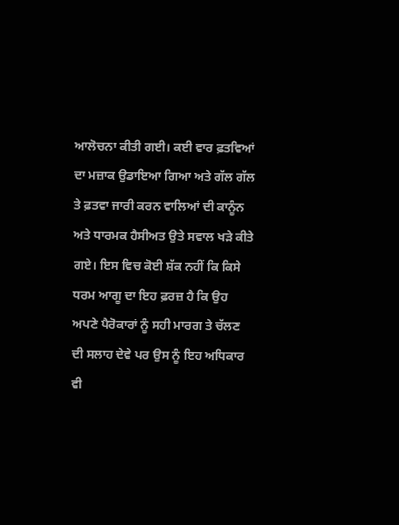ਆਲੋਚਨਾ ਕੀਤੀ ਗਈ। ਕਈ ਵਾਰ ਫ਼ਤਵਿਆਂ ਦਾ ਮਜ਼ਾਕ ਉਡਾਇਆ ਗਿਆ ਅਤੇ ਗੱਲ ਗੱਲ ਤੇ ਫ਼ਤਵਾ ਜਾਰੀ ਕਰਨ ਵਾਲਿਆਂ ਦੀ ਕਾਨੂੰਨ ਅਤੇ ਧਾਰਮਕ ਹੈਸੀਅਤ ਉਤੇ ਸਵਾਲ ਖੜੇ ਕੀਤੇ ਗਏ। ਇਸ ਵਿਚ ਕੋਈ ਸ਼ੱਕ ਨਹੀਂ ਕਿ ਕਿਸੇ ਧਰਮ ਆਗੂ ਦਾ ਇਹ ਫ਼ਰਜ਼ ਹੈ ਕਿ ਉਹ ਅਪਣੇ ਪੈਰੋਕਾਰਾਂ ਨੂੰ ਸਹੀ ਮਾਰਗ ਤੇ ਚੱਲਣ ਦੀ ਸਲਾਹ ਦੇਵੇ ਪਰ ਉਸ ਨੂੰ ਇਹ ਅਧਿਕਾਰ ਵੀ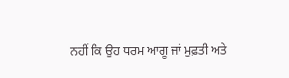ਨਹੀਂ ਕਿ ਉਹ ਧਰਮ ਆਗੂ ਜਾਂ ਮੁਫ਼ਤੀ ਅਤੇ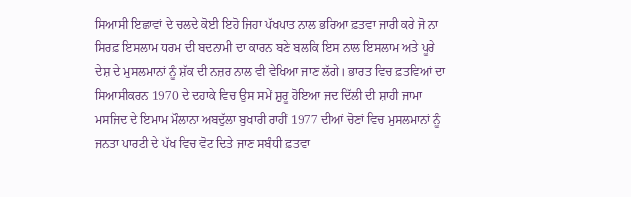ਸਿਆਸੀ ਇਛਾਵਾਂ ਦੇ ਚਲਦੇ ਕੋਈ ਇਹੋ ਜਿਹਾ ਪੱਖਪਾਤ ਨਾਲ ਭਰਿਆ ਫ਼ਤਵਾ ਜਾਰੀ ਕਰੇ ਜੋ ਨਾ ਸਿਰਫ਼ ਇਸਲਾਮ ਧਰਮ ਦੀ ਬਦਨਾਮੀ ਦਾ ਕਾਰਨ ਬਣੇ ਬਲਕਿ ਇਸ ਨਾਲ ਇਸਲਾਮ ਅਤੇ ਪੂਰੇ ਦੇਸ਼ ਦੇ ਮੁਸਲਮਾਨਾਂ ਨੂੰ ਸ਼ੱਕ ਦੀ ਨਜ਼ਰ ਨਾਲ ਵੀ ਵੇਖਿਆ ਜਾਣ ਲੱਗੇ। ਭਾਰਤ ਵਿਚ ਫ਼ਤਵਿਆਂ ਦਾ ਸਿਆਸੀਕਰਨ 1970 ਦੇ ਦਹਾਕੇ ਵਿਚ ਉਸ ਸਮੇਂ ਸ਼ੁਰੂ ਹੋਇਆ ਜਦ ਦਿੱਲੀ ਦੀ ਸ਼ਾਹੀ ਜਾਮਾ ਮਸਜਿਦ ਦੇ ਇਮਾਮ ਮੌਲਾਨਾ ਅਬਦੁੱਲਾ ਬੁਖਾਰੀ ਰਾਹੀਂ 1977 ਦੀਆਂ ਚੋਣਾਂ ਵਿਚ ਮੁਸਲਮਾਨਾਂ ਨੂੰ ਜਨਤਾ ਪਾਰਟੀ ਦੇ ਪੱਖ ਵਿਚ ਵੋਟ ਦਿਤੇ ਜਾਣ ਸਬੰਧੀ ਫ਼ਤਵਾ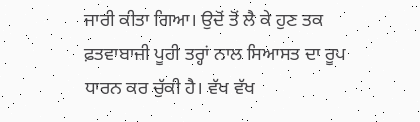ਜਾਰੀ ਕੀਤਾ ਗਿਆ। ਉਦੋਂ ਤੋਂ ਲੈ ਕੇ ਹੁਣ ਤਕ ਫ਼ਤਵਾਬਾਜ਼ੀ ਪੂਰੀ ਤਰ੍ਹਾਂ ਨਾਲ ਸਿਆਸਤ ਦਾ ਰੂਪ ਧਾਰਨ ਕਰ ਚੁੱਕੀ ਹੈ। ਵੱਖ ਵੱਖ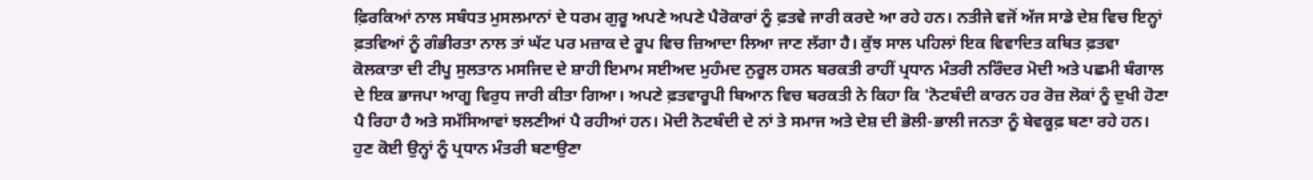ਫ਼ਿਰਕਿਆਂ ਨਾਲ ਸਬੰਧਤ ਮੁਸਲਮਾਨਾਂ ਦੇ ਧਰਮ ਗੁਰੂ ਅਪਣੇ ਅਪਣੇ ਪੈਰੋਕਾਰਾਂ ਨੂੰ ਫ਼ਤਵੇ ਜਾਰੀ ਕਰਦੇ ਆ ਰਹੇ ਹਨ। ਨਤੀਜੇ ਵਜੋਂ ਅੱਜ ਸਾਡੇ ਦੇਸ਼ ਵਿਚ ਇਨ੍ਹਾਂ ਫ਼ਤਵਿਆਂ ਨੂੰ ਗੰਭੀਰਤਾ ਨਾਲ ਤਾਂ ਘੱਟ ਪਰ ਮਜ਼ਾਕ ਦੇ ਰੂਪ ਵਿਚ ਜ਼ਿਆਦਾ ਲਿਆ ਜਾਣ ਲੱਗਾ ਹੈ। ਕੁੱਝ ਸਾਲ ਪਹਿਲਾਂ ਇਕ ਵਿਵਾਦਿਤ ਕਥਿਤ ਫ਼ਤਵਾ ਕੋਲਕਾਤਾ ਦੀ ਟੀਪੂ ਸੁਲਤਾਨ ਮਸਜਿਦ ਦੇ ਸ਼ਾਹੀ ਇਮਾਮ ਸਈਅਦ ਮੁਹੰਮਦ ਨੁਰੂਲ ਹਸਨ ਬਰਕਤੀ ਰਾਹੀਂ ਪ੍ਰਧਾਨ ਮੰਤਰੀ ਨਰਿੰਦਰ ਮੋਦੀ ਅਤੇ ਪਛਮੀ ਬੰਗਾਲ ਦੇ ਇਕ ਭਾਜਪਾ ਆਗੂ ਵਿਰੁਧ ਜਾਰੀ ਕੀਤਾ ਗਿਆ। ਅਪਣੇ ਫ਼ਤਵਾਰੂਪੀ ਬਿਆਨ ਵਿਚ ਬਰਕਤੀ ਨੇ ਕਿਹਾ ਕਿ 'ਨੋਟਬੰਦੀ ਕਾਰਨ ਹਰ ਰੋਜ਼ ਲੋਕਾਂ ਨੂੰ ਦੁਖੀ ਹੋਣਾ ਪੈ ਰਿਹਾ ਹੈ ਅਤੇ ਸਮੱਸਿਆਵਾਂ ਝਲਣੀਆਂ ਪੈ ਰਹੀਆਂ ਹਨ। ਮੋਦੀ ਨੋਟਬੰਦੀ ਦੇ ਨਾਂ ਤੇ ਸਮਾਜ ਅਤੇ ਦੇਸ਼ ਦੀ ਭੋਲੀ-ਭਾਲੀ ਜਨਤਾ ਨੂੰ ਬੇਵਕੂਫ਼ ਬਣਾ ਰਹੇ ਹਨ। ਹੁਣ ਕੋਈ ਉਨ੍ਹਾਂ ਨੂੰ ਪ੍ਰਧਾਨ ਮੰਤਰੀ ਬਣਾਉਣਾ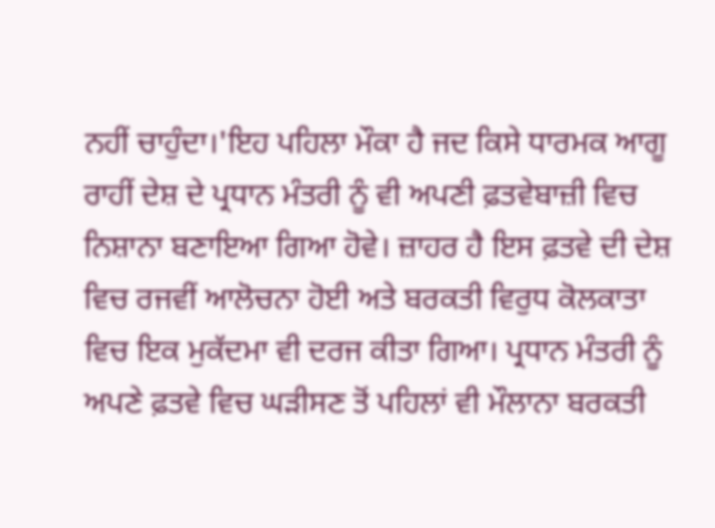ਨਹੀਂ ਚਾਹੁੰਦਾ।'ਇਹ ਪਹਿਲਾ ਮੌਕਾ ਹੈ ਜਦ ਕਿਸੇ ਧਾਰਮਕ ਆਗੂ ਰਾਹੀਂ ਦੇਸ਼ ਦੇ ਪ੍ਰਧਾਨ ਮੰਤਰੀ ਨੂੰ ਵੀ ਅਪਣੀ ਫ਼ਤਵੇਬਾਜ਼ੀ ਵਿਚ ਨਿਸ਼ਾਨਾ ਬਣਾਇਆ ਗਿਆ ਹੋਵੇ। ਜ਼ਾਹਰ ਹੈ ਇਸ ਫ਼ਤਵੇ ਦੀ ਦੇਸ਼ ਵਿਚ ਰਜਵੀਂ ਆਲੋਚਨਾ ਹੋਈ ਅਤੇ ਬਰਕਤੀ ਵਿਰੁਧ ਕੋਲਕਾਤਾ ਵਿਚ ਇਕ ਮੁਕੱਦਮਾ ਵੀ ਦਰਜ ਕੀਤਾ ਗਿਆ। ਪ੍ਰਧਾਨ ਮੰਤਰੀ ਨੂੰ ਅਪਣੇ ਫ਼ਤਵੇ ਵਿਚ ਘੜੀਸਣ ਤੋਂ ਪਹਿਲਾਂ ਵੀ ਮੌਲਾਨਾ ਬਰਕਤੀ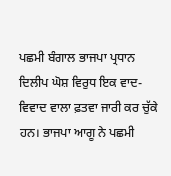ਪਛਮੀ ਬੰਗਾਲ ਭਾਜਪਾ ਪ੍ਰਧਾਨ ਦਿਲੀਪ ਘੋਸ਼ ਵਿਰੁਧ ਇਕ ਵਾਦ-ਵਿਵਾਦ ਵਾਲਾ ਫ਼ਤਵਾ ਜਾਰੀ ਕਰ ਚੁੱਕੇ ਹਨ। ਭਾਜਪਾ ਆਗੂ ਨੇ ਪਛਮੀ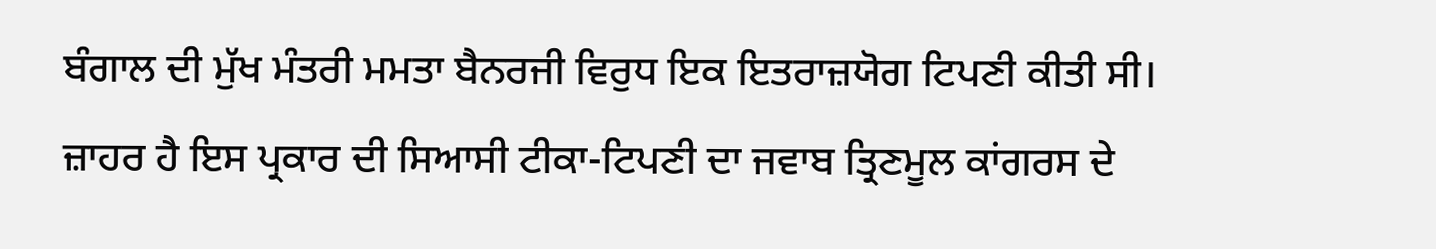ਬੰਗਾਲ ਦੀ ਮੁੱਖ ਮੰਤਰੀ ਮਮਤਾ ਬੈਨਰਜੀ ਵਿਰੁਧ ਇਕ ਇਤਰਾਜ਼ਯੋਗ ਟਿਪਣੀ ਕੀਤੀ ਸੀ। ਜ਼ਾਹਰ ਹੈ ਇਸ ਪ੍ਰਕਾਰ ਦੀ ਸਿਆਸੀ ਟੀਕਾ-ਟਿਪਣੀ ਦਾ ਜਵਾਬ ਤ੍ਰਿਣਮੂਲ ਕਾਂਗਰਸ ਦੇ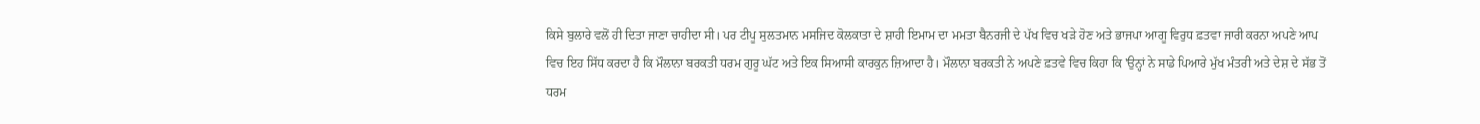ਕਿਸੇ ਬੁਲਾਰੇ ਵਲੋਂ ਹੀ ਦਿਤਾ ਜਾਣਾ ਚਾਹੀਦਾ ਸੀ। ਪਰ ਟੀਪੂ ਸੁਲਤਮਾਨ ਮਸਜਿਦ ਕੋਲਕਾਤਾ ਦੇ ਸ਼ਾਹੀ ਇਮਾਮ ਦਾ ਮਮਤਾ ਬੈਨਰਜੀ ਦੇ ਪੱਖ ਵਿਚ ਖੜੇ ਹੋਣ ਅਤੇ ਭਾਜਪਾ ਆਗੂ ਵਿਰੁਧ ਫ਼ਤਵਾ ਜਾਰੀ ਕਰਨਾ ਅਪਣੇ ਆਪ ਵਿਚ ਇਹ ਸਿੱਧ ਕਰਦਾ ਹੈ ਕਿ ਮੌਲਾਨਾ ਬਰਕਤੀ ਧਰਮ ਗੁਰੂ ਘੱਟ ਅਤੇ ਇਕ ਸਿਆਸੀ ਕਾਰਕੁਨ ਜ਼ਿਆਦਾ ਹੈ। ਮੌਲਾਨਾ ਬਰਕਤੀ ਨੇ ਅਪਣੇ ਫ਼ਤਵੇ ਵਿਚ ਕਿਹਾ ਕਿ 'ਉਨ੍ਹਾਂ ਨੇ ਸਾਡੇ ਪਿਆਰੇ ਮੁੱਖ ਮੰਤਰੀ ਅਤੇ ਦੇਸ਼ ਦੇ ਸੱਭ ਤੋਂ ਧਰਮ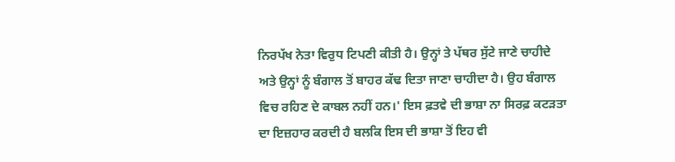ਨਿਰਪੱਖ ਨੇਤਾ ਵਿਰੁਧ ਟਿਪਣੀ ਕੀਤੀ ਹੈ। ਉਨ੍ਹਾਂ ਤੇ ਪੱਥਰ ਸੁੱਟੇ ਜਾਣੇ ਚਾਹੀਦੇ ਅਤੇ ਉਨ੍ਹਾਂ ਨੂੰ ਬੰਗਾਲ ਤੋਂ ਬਾਹਰ ਕੱਢ ਦਿਤਾ ਜਾਣਾ ਚਾਹੀਦਾ ਹੈ। ਉਹ ਬੰਗਾਲ ਵਿਚ ਰਹਿਣ ਦੇ ਕਾਬਲ ਨਹੀਂ ਹਨ।' ਇਸ ਫ਼ਤਵੇ ਦੀ ਭਾਸ਼ਾ ਨਾ ਸਿਰਫ਼ ਕਟੜਤਾ ਦਾ ਇਜ਼ਹਾਰ ਕਰਦੀ ਹੈ ਬਲਕਿ ਇਸ ਦੀ ਭਾਸ਼ਾ ਤੋਂ ਇਹ ਵੀ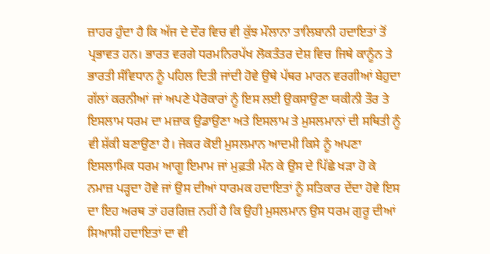ਜ਼ਾਹਰ ਹੁੰਦਾ ਹੈ ਕਿ ਅੱਜ ਦੇ ਦੌਰ ਵਿਚ ਵੀ ਕੁੱਝ ਮੌਲਾਨਾ ਤਾਲਿਬਾਨੀ ਹਦਾਇਤਾਂ ਤੋਂ ਪ੍ਰਭਾਵਤ ਹਨ। ਭਾਰਤ ਵਰਗੇ ਧਰਮਨਿਰਪੱਖ ਲੋਕਤੰਤਰ ਦੇਸ਼ ਵਿਚ ਜਿਥੇ ਕਾਨੂੰਨ ਤੇ ਭਾਰਤੀ ਸੰਵਿਧਾਨ ਨੂੰ ਪਹਿਲ ਦਿਤੀ ਜਾਂਦੀ ਹੋਵੇ ਉਥੇ ਪੱਥਰ ਮਾਰਨ ਵਰਗੀਆਂ ਬੇਹੁਦਾ ਗੱਲਾਂ ਕਰਨੀਆਂ ਜਾਂ ਅਪਣੇ ਪੈਰੋਕਾਰਾਂ ਨੂੰ ਇਸ ਲਈ ਉਕਸਾਉਣਾ ਯਕੀਨੀ ਤੌਰ ਤੇ ਇਸਲਾਮ ਧਰਮ ਦਾ ਮਜ਼ਾਕ ਉਡਾਉਣਾ ਅਤੇ ਇਸਲਾਮ ਤੇ ਮੁਸਲਮਾਨਾਂ ਦੀ ਸਥਿਤੀ ਨੂੰ ਵੀ ਸ਼ੱਕੀ ਬਣਾਉਣਾ ਹੈ। ਜੇਕਰ ਕੋਈ ਮੁਸਲਮਾਨ ਆਦਮੀ ਕਿਸੇ ਨੂੰ ਅਪਣਾ ਇਸਲਾਮਿਕ ਧਰਮ ਆਗੂ ਇਮਾਮ ਜਾਂ ਮੁਫ਼ਤੀ ਮੰਨ ਕੇ ਉਸ ਦੇ ਪਿੱਛੇ ਖੜਾ ਹੋ ਕੇ ਨਮਾਜ਼ ਪੜ੍ਹਦਾ ਹੋਵੇ ਜਾਂ ਉਸ ਦੀਆਂ ਧਾਰਮਕ ਹਦਾਇਤਾਂ ਨੂੰ ਸਤਿਕਾਰ ਦੇਂਦਾ ਹੋਵੇ ਇਸ ਦਾ ਇਹ ਅਰਥ ਤਾਂ ਹਰਗਿਜ਼ ਨਹੀਂ ਹੈ ਕਿ ਉਹੀ ਮੁਸਲਮਾਨ ਉਸ ਧਰਮ ਗੁਰੂ ਦੀਆਂ ਸਿਆਸੀ ਹਦਾਇਤਾਂ ਦਾ ਵੀ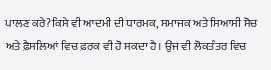ਪਾਲਣ ਕਰੇ?ਕਿਸੇ ਵੀ ਆਦਮੀ ਦੀ ਧਾਰਮਕ, ਸਮਾਜਕ ਅਤੇ ਸਿਆਸੀ ਸੋਚ ਅਤੇ ਫ਼ੈਸਲਿਆਂ ਵਿਚ ਫ਼ਰਕ ਵੀ ਹੋ ਸਕਦਾ ਹੈ। ਉਂਜ ਵੀ ਲੋਕਤੰਤਰ ਵਿਚ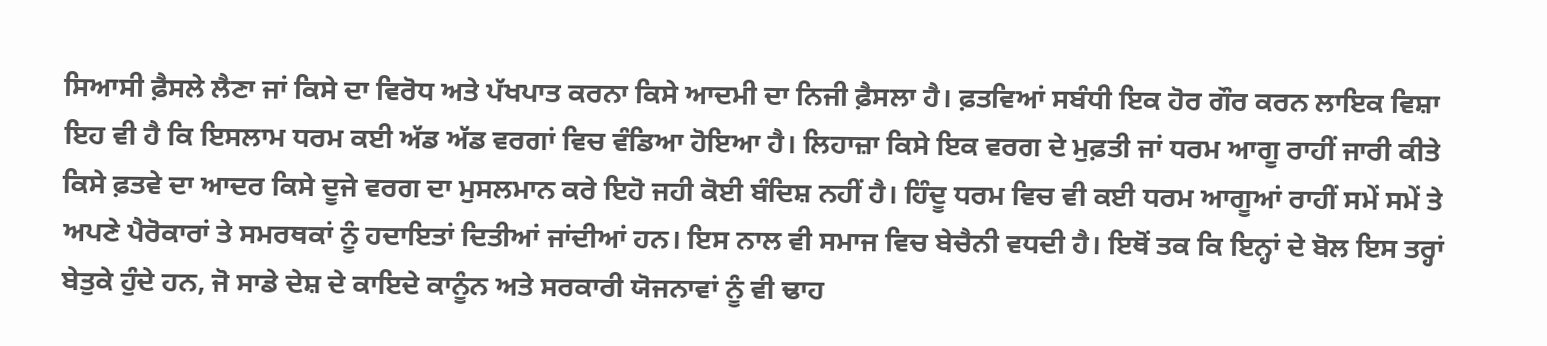ਸਿਆਸੀ ਫ਼ੈਸਲੇ ਲੈਣਾ ਜਾਂ ਕਿਸੇ ਦਾ ਵਿਰੋਧ ਅਤੇ ਪੱਖਪਾਤ ਕਰਨਾ ਕਿਸੇ ਆਦਮੀ ਦਾ ਨਿਜੀ ਫ਼ੈਸਲਾ ਹੈ। ਫ਼ਤਵਿਆਂ ਸਬੰਧੀ ਇਕ ਹੋਰ ਗੌਰ ਕਰਨ ਲਾਇਕ ਵਿਸ਼ਾ ਇਹ ਵੀ ਹੈ ਕਿ ਇਸਲਾਮ ਧਰਮ ਕਈ ਅੱਡ ਅੱਡ ਵਰਗਾਂ ਵਿਚ ਵੰਡਿਆ ਹੋਇਆ ਹੈ। ਲਿਹਾਜ਼ਾ ਕਿਸੇ ਇਕ ਵਰਗ ਦੇ ਮੁਫ਼ਤੀ ਜਾਂ ਧਰਮ ਆਗੂ ਰਾਹੀਂ ਜਾਰੀ ਕੀਤੇ ਕਿਸੇ ਫ਼ਤਵੇ ਦਾ ਆਦਰ ਕਿਸੇ ਦੂਜੇ ਵਰਗ ਦਾ ਮੁਸਲਮਾਨ ਕਰੇ ਇਹੋ ਜਹੀ ਕੋਈ ਬੰਦਿਸ਼ ਨਹੀਂ ਹੈ। ਹਿੰਦੂ ਧਰਮ ਵਿਚ ਵੀ ਕਈ ਧਰਮ ਆਗੂਆਂ ਰਾਹੀਂ ਸਮੇਂ ਸਮੇਂ ਤੇ ਅਪਣੇ ਪੈਰੋਕਾਰਾਂ ਤੇ ਸਮਰਥਕਾਂ ਨੂੰ ਹਦਾਇਤਾਂ ਦਿਤੀਆਂ ਜਾਂਦੀਆਂ ਹਨ। ਇਸ ਨਾਲ ਵੀ ਸਮਾਜ ਵਿਚ ਬੇਚੈਨੀ ਵਧਦੀ ਹੈ। ਇਥੋਂ ਤਕ ਕਿ ਇਨ੍ਹਾਂ ਦੇ ਬੋਲ ਇਸ ਤਰ੍ਹਾਂ ਬੇਤੁਕੇ ਹੁੰਦੇ ਹਨ, ਜੋ ਸਾਡੇ ਦੇਸ਼ ਦੇ ਕਾਇਦੇ ਕਾਨੂੰਨ ਅਤੇ ਸਰਕਾਰੀ ਯੋਜਨਾਵਾਂ ਨੂੰ ਵੀ ਢਾਹ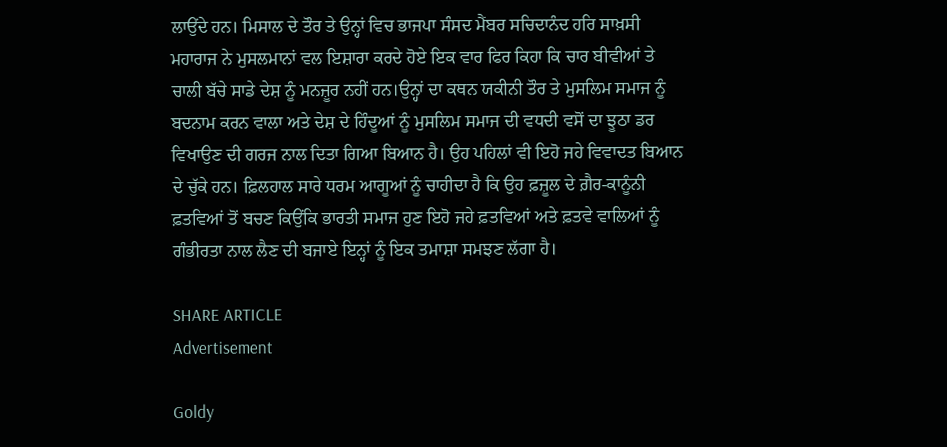ਲਾਉਂਦੇ ਹਨ। ਮਿਸਾਲ ਦੇ ਤੌਰ ਤੇ ਉਨ੍ਹਾਂ ਵਿਚ ਭਾਜਪਾ ਸੰਸਦ ਮੈਂਬਰ ਸਚਿਦਾਨੰਦ ਹਰਿ ਸਾਖ਼ਸੀ ਮਹਾਰਾਜ ਨੇ ਮੁਸਲਮਾਨਾਂ ਵਲ ਇਸ਼ਾਰਾ ਕਰਦੇ ਹੋਏ ਇਕ ਵਾਰ ਫਿਰ ਕਿਹਾ ਕਿ ਚਾਰ ਬੀਵੀਆਂ ਤੇ ਚਾਲੀ ਬੱਚੇ ਸਾਡੇ ਦੇਸ਼ ਨੂੰ ਮਨਜ਼ੂਰ ਨਹੀਂ ਹਨ।ਉਨ੍ਹਾਂ ਦਾ ਕਥਨ ਯਕੀਨੀ ਤੌਰ ਤੇ ਮੁਸਲਿਮ ਸਮਾਜ ਨੂੰ ਬਦਨਾਮ ਕਰਨ ਵਾਲਾ ਅਤੇ ਦੇਸ਼ ਦੇ ਹਿੰਦੂਆਂ ਨੂੰ ਮੁਸਲਿਮ ਸਮਾਜ ਦੀ ਵਧਦੀ ਵਸੋਂ ਦਾ ਝੂਠਾ ਡਰ ਵਿਖਾਉਣ ਦੀ ਗਰਜ ਨਾਲ ਦਿਤਾ ਗਿਆ ਬਿਆਨ ਹੈ। ਉਹ ਪਹਿਲਾਂ ਵੀ ਇਹੋ ਜਹੇ ਵਿਵਾਦਤ ਬਿਆਨ ਦੇ ਚੁੱਕੇ ਹਨ। ਫ਼ਿਲਹਾਲ ਸਾਰੇ ਧਰਮ ਆਗੂਆਂ ਨੂੰ ਚਾਹੀਦਾ ਹੈ ਕਿ ਉਹ ਫ਼ਜ਼ੂਲ ਦੇ ਗ਼ੈਰ-ਕਾਨੂੰਨੀ ਫ਼ਤਵਿਆਂ ਤੋਂ ਬਚਣ ਕਿਉਂਕਿ ਭਾਰਤੀ ਸਮਾਜ ਹੁਣ ਇਹੋ ਜਹੇ ਫ਼ਤਵਿਆਂ ਅਤੇ ਫ਼ਤਵੇ ਵਾਲਿਆਂ ਨੂੰ ਗੰਭੀਰਤਾ ਨਾਲ ਲੈਣ ਦੀ ਬਜਾਏ ਇਨ੍ਹਾਂ ਨੂੰ ਇਕ ਤਮਾਸ਼ਾ ਸਮਝਣ ਲੱਗਾ ਹੈ।

SHARE ARTICLE
Advertisement

Goldy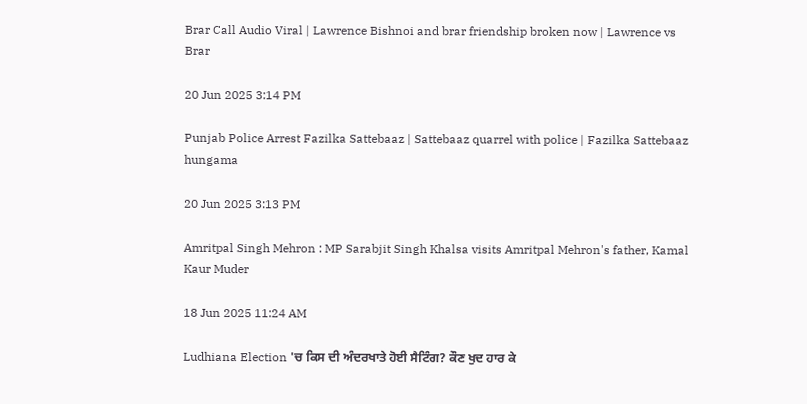Brar Call Audio Viral | Lawrence Bishnoi and brar friendship broken now | Lawrence vs Brar

20 Jun 2025 3:14 PM

Punjab Police Arrest Fazilka Sattebaaz | Sattebaaz quarrel with police | Fazilka Sattebaaz hungama

20 Jun 2025 3:13 PM

Amritpal Singh Mehron : MP Sarabjit Singh Khalsa visits Amritpal Mehron's father, Kamal Kaur Muder

18 Jun 2025 11:24 AM

Ludhiana Election 'ਚ ਕਿਸ ਦੀ ਅੰਦਰਖਾਤੇ ਹੋਈ ਸੈਟਿੰਗ? ਕੌਣ ਖੁਦ ਹਾਰ ਕੇ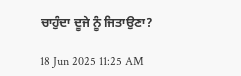ਚਾਹੁੰਦਾ ਦੂਜੇ ਨੂੰ ਜਿਤਾਉਣਾ?

18 Jun 2025 11:25 AM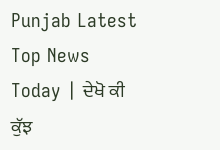Punjab Latest Top News Today | ਦੇਖੋ ਕੀ ਕੁੱਝ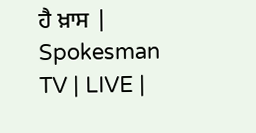ਹੈ ਖ਼ਾਸ | Spokesman TV | LIVE |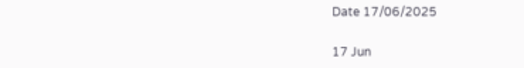Date 17/06/2025

17 Jun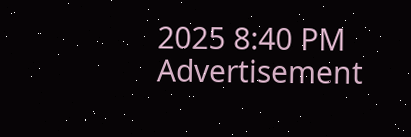2025 8:40 PM
Advertisement